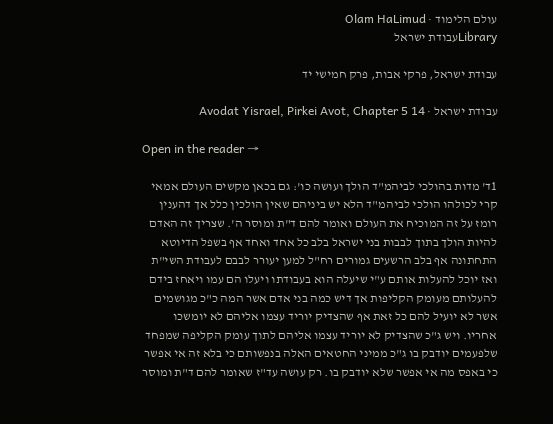עולם הלימוד · Olam HaLimud
Libraryעבודת ישראל

עבודת ישראל, פרקי אבות, פרק חמישי יד

עבודת ישראל · Avodat Yisrael, Pirkei Avot, Chapter 5 14

Open in the reader →

1ד' מדות בהולכי לביהמ"ד הולך ועושה כו': גם בכאן מקשים העולם אמאי קרי לכולהו הולכי לביהמ"ד הלא יש ביניהם שאין הולכין כלל אך דהענין רומז על זה המוכיח את העולם ואומר להם ד"ת ומוסר ה'. שצריך זה האדם להיות הולך בתוך לבבות בני ישראל בלב כל אחד ואחד אף בשפל הדיוטא התחתונה אף בלב הרשעים גמורים רח"ל למען יעורר לבבם לעבודת השי"ת ואז יוכל להעלות אותם ע"י שיעלה הוא בעבודתו ויעלו הם עמו ויאחז בידם להעלותם מעומק הקליפות אך דיש כמה בני אדם אשר המה כ"כ מגושמים אשר לא יועיל להם כל זאת אף שהצדיק יוריד עצמו אליהם לא יומשכו אחריו. ויש ג"כ שהצדיק לא יוריד עצמו אליהם לתוך עומק הקליפה שמפחד שלפעמים יודבק בו ג"כ ממיני החטאים האלה בנפשותם כי בלא זה אי אפשר כי באפס מה אי אפשר שלא יודבק בו. רק עושה עד"ז שאומר להם ד"ת ומוסר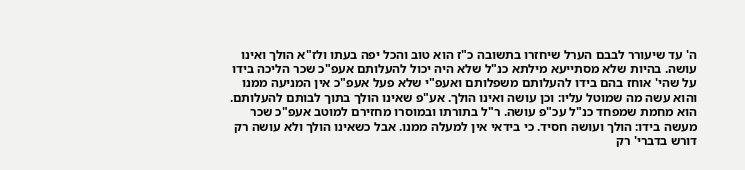ה' עד שיעורר לבבם הערל שיחזרו בתשובה כ"ז הוא טוב והכל יפה בעתו ולז"א הולך ואינו עושה. בהיות שלא מסתייעא מילתא כנ"ל שלא היה יכול להעלותם אעפ"כ שכר הליכה בידו על שהי' אוחז בהם בידו להעלותם משפלותם ואעפ"י שלא פעל אעפ"כ אין המניעה ממנו והוא עשה מה שמוטל עליו: וכן עושה ואינו הולך. אע"פ שאינו הולך בתוך לבותם להעלותם. הוא מחמת שמפחד כנ"ל עכ"פ עושה. ר"ל בתורתו ובמוסרו מחזירם למוטב אעפ"כ שכר מעשה בידו: הולך ועושה חסיד. כי בידאי אין למעלה ממנו. אבל כשאינו הולך ולא עושה רק דורש בדברי' רק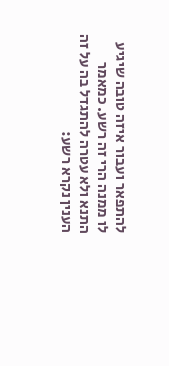להתפאר ועבור איזה טובה שיגיע לו ממנה הרי זה רשע. כמאמר התנא ולא עטרה להתגדל בה על זה הענין נקרא רשע: